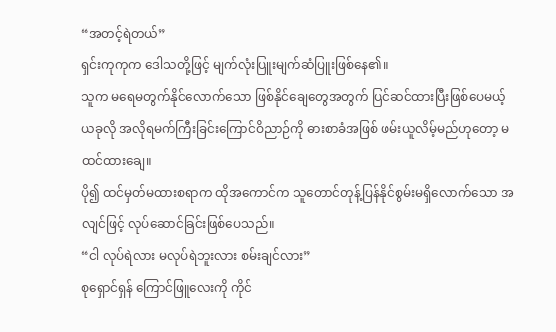“အတင့်ရဲတယ်”
ရှင်းကုကုက ဒေါသတို့ဖြင့် မျက်လုံးပြူးမျက်ဆံပြူးဖြစ်နေ၏။
သူက မရေမတွက်နိုင်လောက်သော ဖြစ်နိုင်ချေတွေအတွက် ပြင်ဆင်ထားပြီးဖြစ်ပေမယ့် ယခုလို အလိုရမက်ကြီးခြင်းကြောင်ဝိညာဉ်ကို ဓားစာခံအဖြစ် ဖမ်းယူလိမ့်မည်ဟုတော့ မထင်ထားချေ။
ပို၍ ထင်မှတ်မထားစရာက ထိုအကောင်က သူတောင်တုန့်ပြန်နိုင်စွမ်းမရှိလောက်သော အလျင်ဖြင့် လုပ်ဆောင်ခြင်းဖြစ်ပေသည်။
“ငါ လုပ်ရဲလား မလုပ်ရဲဘူးလား စမ်းချင်လား”
စုရှောင်ရှန် ကြောင်ဖြူလေးကို ကိုင်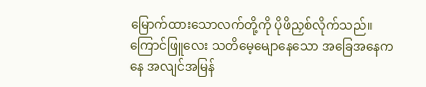မြောက်ထားသောလက်တို့ကို ပိုဖိညှစ်လိုက်သည်။ ကြောင်ဖြူလေး သတိမေ့မျောနေသော အခြေအနေကနေ အလျင်အမြန်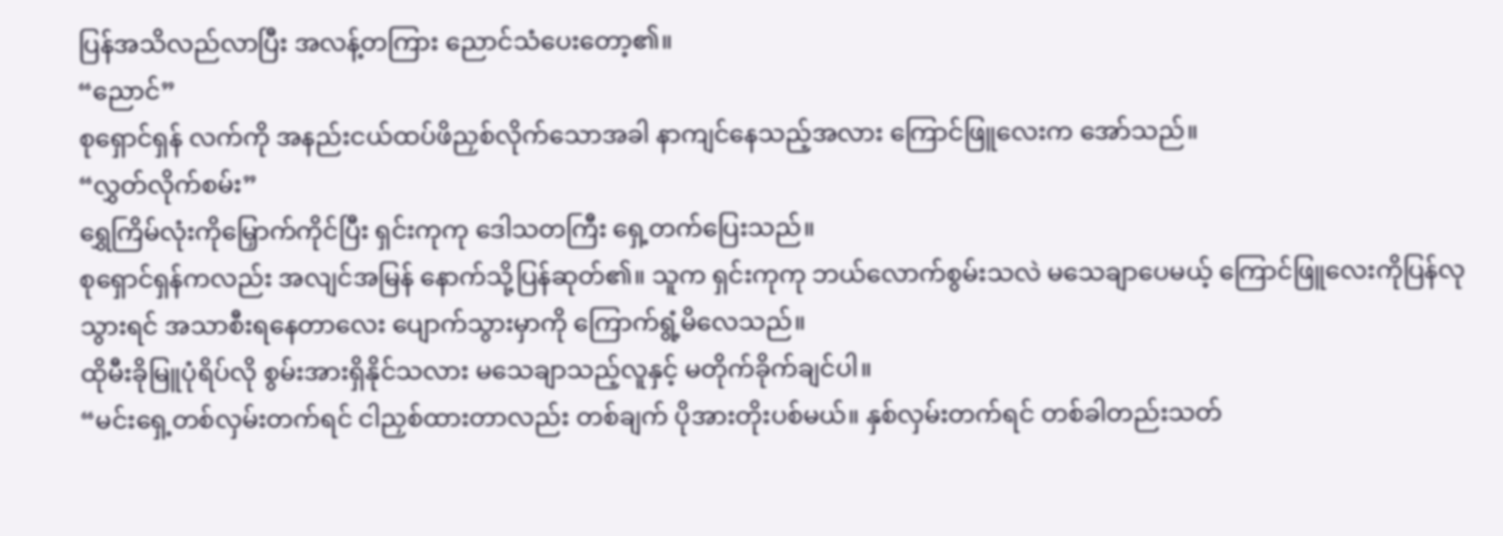ပြန်အသိလည်လာပြီး အလန့်တကြား ညောင်သံပေးတော့၏။
“ညောင်”
စုရှောင်ရှန် လက်ကို အနည်းငယ်ထပ်ဖိညှစ်လိုက်သောအခါ နာကျင်နေသည့်အလား ကြောင်ဖြူလေးက အော်သည်။
“လွှတ်လိုက်စမ်း”
ရွှေကြိမ်လုံးကိုမြှောက်ကိုင်ပြီး ရှင်းကုကု ဒေါသတကြီး ရှေ့တက်ပြေးသည်။
စုရှောင်ရှန်ကလည်း အလျင်အမြန် နောက်သို့ပြန်ဆုတ်၏။ သူက ရှင်းကုကု ဘယ်လောက်စွမ်းသလဲ မသေချာပေမယ့် ကြောင်ဖြူလေးကိုပြန်လုသွားရင် အသာစီးရနေတာလေး ပျောက်သွားမှာကို ကြောက်ရွံ့မိလေသည်။
ထိုမီးခိုမြူပုံရိပ်လို စွမ်းအားရှိနိုင်သလား မသေချာသည့်လူနှင့် မတိုက်ခိုက်ချင်ပါ။
“မင်းရှေ့တစ်လှမ်းတက်ရင် ငါညှစ်ထားတာလည်း တစ်ချက် ပိုအားတိုးပစ်မယ်။ နှစ်လှမ်းတက်ရင် တစ်ခါတည်းသတ်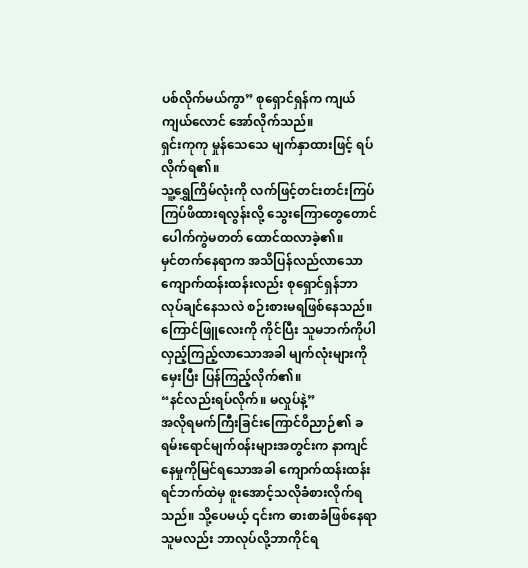ပစ်လိုက်မယ်ကွာ” စုရှောင်ရှန်က ကျယ်ကျယ်လောင် အော်လိုက်သည်။
ရှင်းကုကု မှုန်သေသေ မျက်နှာထားဖြင့် ရပ်လိုက်ရ၏။
သူ့ရွှေကြိမ်လုံးကို လက်ဖြင့်တင်းတင်းကြပ်ကြပ်ဖိထားရလွန်းလို့ သွေးကြောတွေတောင်ပေါက်ကွဲမတတ် ထောင်ထလာခဲ့၏။
မှင်တက်နေရာက အသိပြန်လည်လာသော ကျောက်ထန်းထန်းလည်း စုရှောင်ရှန်ဘာလုပ်ချင်နေသလဲ စဉ်းစားမရဖြစ်နေသည်။
ကြောင်ဖြူလေးကို ကိုင်ပြီး သူမဘက်ကိုပါ လှည့်ကြည့်လာသောအခါ မျက်လုံးများကိုမှေးပြီး ပြန်ကြည့်လိုက်၏။
“နင်လည်းရပ်လိုက်။ မလှုပ်နဲ့”
အလိုရမက်ကြီးခြင်းကြောင်ဝိညာဉ်၏ ခရမ်းရောင်မျက်၀န်းများအတွင်းက နာကျင်နေမှုကိုမြင်ရသောအခါ ကျောက်ထန်းထန်း ရင်ဘက်ထဲမှ စူးအောင့်သလိုခံစားလိုက်ရသည်။ သို့ပေမယ့် ၎င်းက ဓားစာခံဖြစ်နေရာ သူမလည်း ဘာလုပ်လို့ဘာကိုင်ရ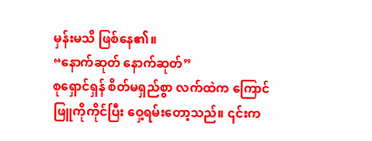မှန်းမသိ ဖြစ်နေ၏။
“နောက်ဆုတ် နောက်ဆုတ်”
စုရှောင်ရှန် စိတ်မရှည်စွာ လက်ထဲက ကြောင်ဖြူကိုကိုင်ပြီး ဝှေ့ရမ်းတော့သည်။ ၎င်းက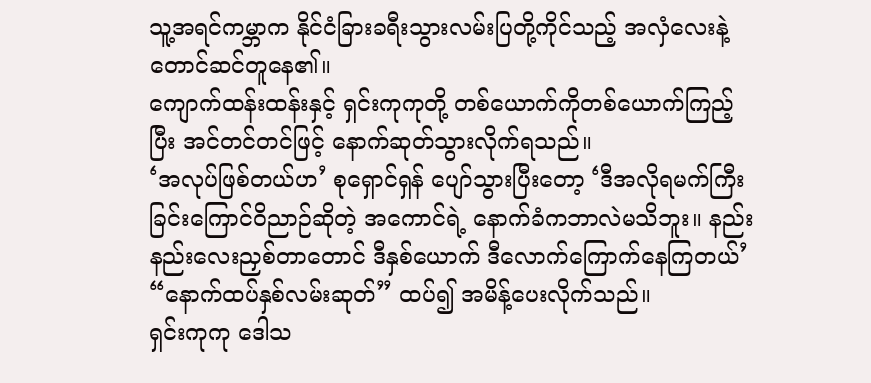သူ့အရင်ကမ္ဘာက နိုင်ငံခြားခရီးသွားလမ်းပြတို့ကိုင်သည့် အလှံလေးနဲ့တောင်ဆင်တူနေ၏။
ကျောက်ထန်းထန်းနှင့် ရှင်းကုကုတို့ တစ်ယောက်ကိုတစ်ယောက်ကြည့်ပြီး အင်တင်တင်ဖြင့် နောက်ဆုတ်သွားလိုက်ရသည်။
‘အလုပ်ဖြစ်တယ်ဟ’ စုရှောင်ရှန် ပျော်သွားပြီးတော့ ‘ဒီအလိုရမက်ကြီးခြင်းကြောင်ဝိညာဉ်ဆိုတဲ့ အကောင်ရဲ့ နောက်ခံကဘာလဲမသိဘူး။ နည်းနည်းလေးညှစ်တာတောင် ဒီနှစ်ယောက် ဒီလောက်ကြောက်နေကြတယ်’
“နောက်ထပ်နှစ်လမ်းဆုတ်” ထပ်၍ အမိန့်ပေးလိုက်သည်။
ရှင်းကုကု ဒေါသ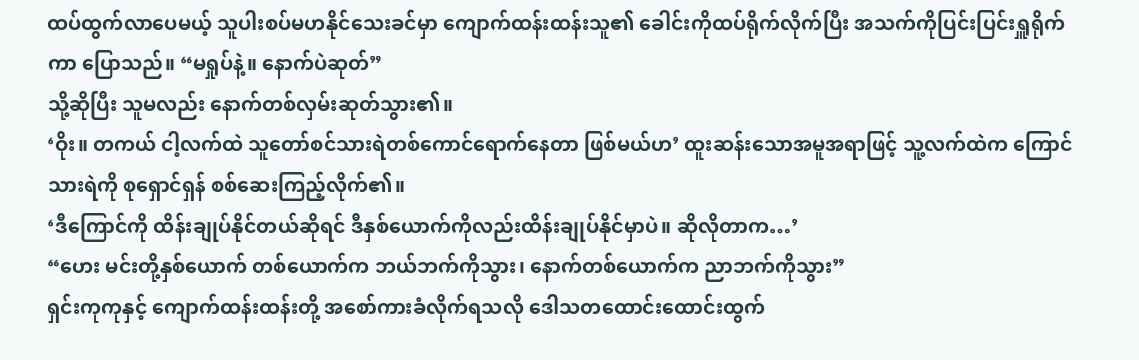ထပ်ထွက်လာပေမယ့် သူပါးစပ်မဟနိုင်သေးခင်မှာ ကျောက်ထန်းထန်းသူ၏ ခေါင်းကိုထပ်ရိုက်လိုက်ပြီး အသက်ကိုပြင်းပြင်းရှူရိုက်ကာ ပြောသည်။ “မရှုပ်နဲ့။ နောက်ပဲဆုတ်”
သို့ဆိုပြီး သူမလည်း နောက်တစ်လှမ်းဆုတ်သွား၏။
‘ဝိုး။ တကယ် ငါ့လက်ထဲ သူတော်စင်သားရဲတစ်ကောင်ရောက်နေတာ ဖြစ်မယ်ဟ’ ထူးဆန်းသောအမူအရာဖြင့် သူ့လက်ထဲက ကြောင်သားရဲကို စုရှောင်ရှန် စစ်ဆေးကြည့်လိုက်၏။
‘ဒီကြောင်ကို ထိန်းချုပ်နိုင်တယ်ဆိုရင် ဒီနှစ်ယောက်ကိုလည်းထိန်းချုပ်နိုင်မှာပဲ။ ဆိုလိုတာက…’
“ဟေး မင်းတို့နှစ်ယောက် တစ်ယောက်က ဘယ်ဘက်ကိုသွား၊ နောက်တစ်ယောက်က ညာဘက်ကိုသွား”
ရှင်းကုကုနှင့် ကျောက်ထန်းထန်းတို့ အစော်ကားခံလိုက်ရသလို ဒေါသတထောင်းထောင်းထွက်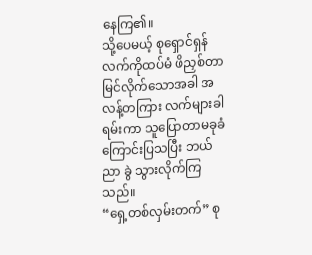နေကြ၏။
သို့ပေမယ့် စုရှောင်ရှန် လက်ကိုထပ်မံ ဖိညှစ်တာမြင်လိုက်သောအခါ အလန့်တကြား လက်များခါရမ်းကာ သူပြောတာမခုခံကြောင်းပြသပြီး ဘယ်ညာ ခွဲ သွားလိုက်ကြသည်။
“ရှေ့တစ်လှမ်းတက်” စု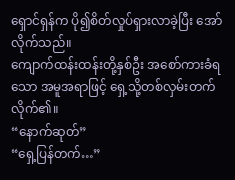ရှောင်ရှန်က ပို၍စိတ်လှုပ်ရှားလာခဲ့ပြီး အော်လိုက်သည်။
ကျောက်ထန်းထန်းတို့နှစ်ဦး အစော်ကားခံရသော အမူအရာဖြင့် ရှေ့သို့တစ်လှမ်းတက်လိုက်၏။
“နောက်ဆုတ်”
“ရှေ့ပြန်တက်…”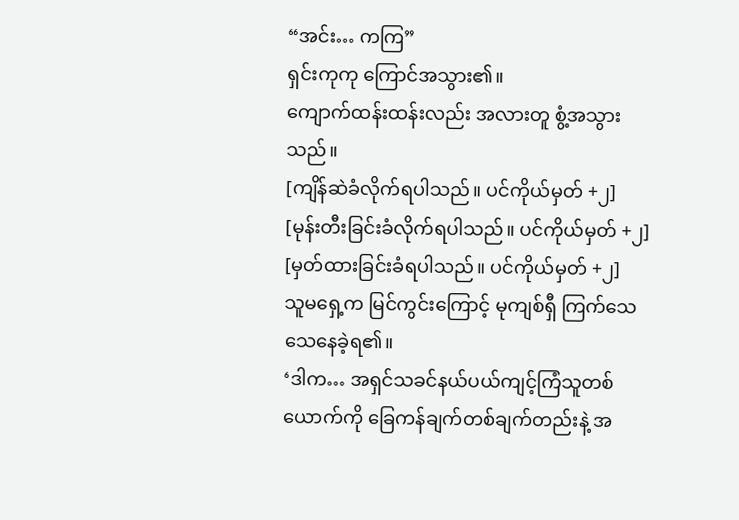“အင်း… ကကြ”
ရှင်းကုကု ကြောင်အသွား၏။
ကျောက်ထန်းထန်းလည်း အလားတူ စွံ့အသွားသည်။
[ကျိန်ဆဲခံလိုက်ရပါသည်။ ပင်ကိုယ်မှတ် +၂]
[မုန်းတီးခြင်းခံလိုက်ရပါသည်။ ပင်ကိုယ်မှတ် +၂]
[မှတ်ထားခြင်းခံရပါသည်။ ပင်ကိုယ်မှတ် +၂]
သူမရှေ့က မြင်ကွင်းကြောင့် မုကျစ်ရှီ ကြက်သေသေနေခဲ့ရ၏။
‘ဒါက… အရှင်သခင်နယ်ပယ်ကျင့်ကြံသူတစ်ယောက်ကို ခြေကန်ချက်တစ်ချက်တည်းနဲ့ အ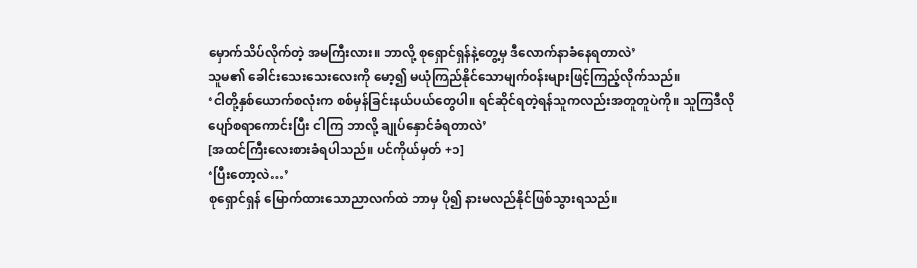မှောက်သိပ်လိုက်တဲ့ အမကြီးလား။ ဘာလို့ စုရှောင်ရှန်နဲ့တွေ့မှ ဒီလောက်နာခံနေရတာလဲ’
သူမ၏ ခေါင်းသေးသေးလေးကို မော့၍ မယုံကြည်နိုင်သောမျက်၀န်းများဖြင့်ကြည့်လိုက်သည်။
‘ငါတို့နှစ်ယောက်စလုံးက စစ်မှန်ခြင်းနယ်ပယ်တွေပါ။ ရင်ဆိုင်ရတဲ့ရန်သူကလည်းအတူတူပဲကို။ သူကြဒီလိုပျော်စရာကောင်းပြီး ငါကြ ဘာလို့ ချုပ်နှောင်ခံရတာလဲ’
[အထင်ကြီးလေးစားခံရပါသည်။ ပင်ကိုယ်မှတ် +၁]
‘ပြီးတော့လဲ…’
စုရှောင်ရှန် မြောက်ထားသောညာလက်ထဲ ဘာမှ ပို၍ နားမလည်နိုင်ဖြစ်သွားရသည်။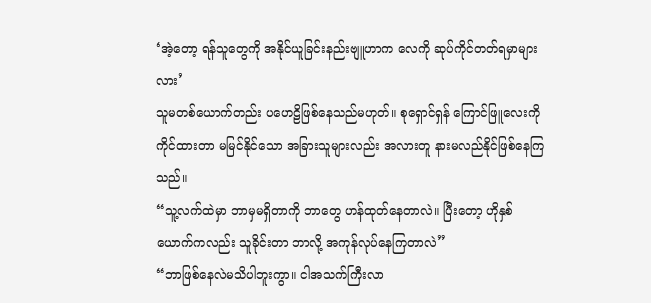‘အဲ့တော့ ရန်သူတွေကို အနိုင်ယူခြင်းနည်းဗျူဟာက လေကို ဆုပ်ကိုင်တတ်ရမှာများလား’
သူမတစ်ယောက်တည်း ပဟေဠိဖြစ်နေသည်မဟုတ်။ စုရှောင်ရှန် ကြောင်ဖြူလေးကို ကိုင်ထားတာ မမြင်နိုင်သော အခြားသူများလည်း အလားတူ နားမလည်နိုင်ဖြစ်နေကြသည်။
“သူ့လက်ထဲမှာ ဘာမှမရှိတာကို ဘာတွေ ဟန်ထုတ်နေတာလဲ။ ပြီးတော့ ဟိုနှစ်ယောက်ကလည်း သူခိုင်းတာ ဘာလို့ အကုန်လုပ်နေကြတာလဲ”
“ဘာဖြစ်နေလဲမသိပါဘူးကွာ။ ငါအသက်ကြီးလာ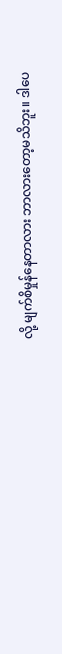လို့ မျက်စိမှုန်နေတာလား ဘာလားတော့မသိဘူး။ ဒါပေ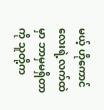မယ့် ဟိုကောင်လေးရဲ့လက်ထဲမှာ ဘာမှမရှိတာကို သူတို့က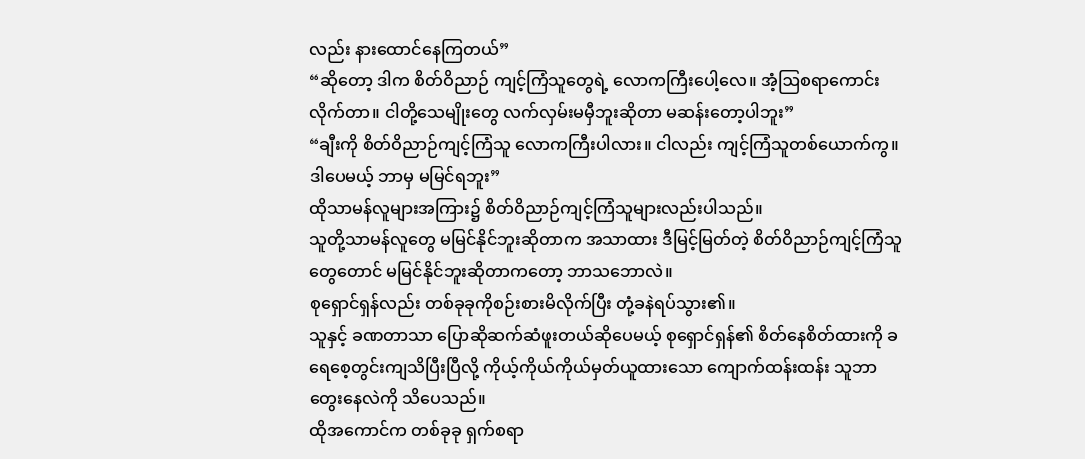လည်း နားထောင်နေကြတယ်”
“ဆိုတော့ ဒါက စိတ်ဝိညာဉ် ကျင့်ကြံသူတွေရဲ့ လောကကြီးပေါ့လေ။ အံ့ဩစရာကောင်းလိုက်တာ။ ငါတို့သေမျိုးတွေ လက်လှမ်းမမှီဘူးဆိုတာ မဆန်းတော့ပါဘူး”
“ချီးကို စိတ်ဝိညာဉ်ကျင့်ကြံသူ လောကကြီးပါလား။ ငါလည်း ကျင့်ကြံသူတစ်ယောက်ကွ။ ဒါပေမယ့် ဘာမှ မမြင်ရဘူး”
ထိုသာမန်လူများအကြား၌ စိတ်ဝိညာဉ်ကျင့်ကြံသူများလည်းပါသည်။
သူတို့သာမန်လူတွေ မမြင်နိုင်ဘူးဆိုတာက အသာထား ဒီမြင့်မြတ်တဲ့ စိတ်ဝိညာဉ်ကျင့်ကြံသူတွေတောင် မမြင်နိုင်ဘူးဆိုတာကတော့ ဘာသဘောလဲ။
စုရှောင်ရှန်လည်း တစ်ခုခုကိုစဉ်းစားမိလိုက်ပြီး တုံ့ခနဲရပ်သွား၏။
သူနှင့် ခဏတာသာ ပြောဆိုဆက်ဆံဖူးတယ်ဆိုပေမယ့် စုရှောင်ရှန်၏ စိတ်နေစိတ်ထားကို ခရေစေ့တွင်းကျသိပြီးပြီလို့ ကိုယ့်ကိုယ်ကိုယ်မှတ်ယူထားသော ကျောက်ထန်းထန်း သူဘာတွေးနေလဲကို သိပေသည်။
ထိုအကောင်က တစ်ခုခု ရှက်စရာ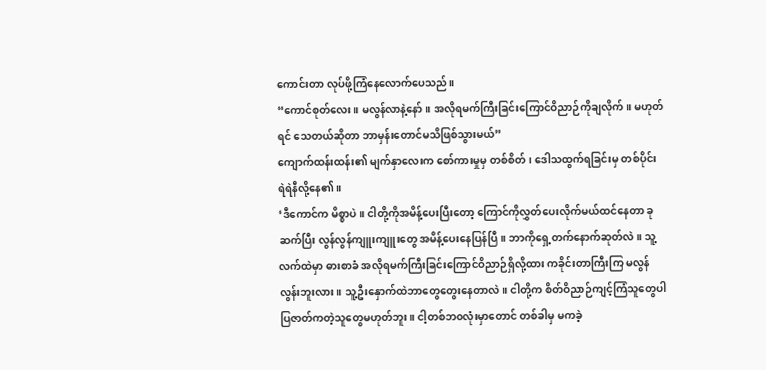ကောင်းတာ လုပ်ဖို့ကြံနေလောက်ပေသည်။
“ကောင်စုတ်လေး။ မလွန်လာနဲ့နော်။ အလိုရမက်ကြီးခြင်းကြောင်ဝိညာဉ်ကိုချလိုက်။ မဟုတ်ရင် သေတယ်ဆိုတာ ဘာမှန်းတောင်မသိဖြစ်သွားမယ်”
ကျောက်ထန်းထန်း၏ မျက်နှာလေးက စော်ကားမှုမှ တစ်စိတ်၊ ဒေါသထွက်ရခြင်းမှ တစ်ပိုင်း ရဲရဲနီလို့နေ၏။
‘ဒီကောင်က မိစ္စာပဲ။ ငါတို့ကိုအမိန့်ပေးပြီးတော့ ကြောင်ကိုလွှတ်ပေးလိုက်မယ်ထင်နေတာ ခုဆက်ပြီး လွန်လွန်ကျူးကျူးတွေ အမိန့်ပေးနေပြန်ပြီ။ ဘာကိုရှေ့တက်နောက်ဆုတ်လဲ။ သူ့လက်ထဲမှာ ဓားစာခံ အလိုရမက်ကြီးခြင်းကြောင်ဝိညာဉ်ရှိလို့ထား ကခိုင်းတာကြီးကြ မလွန်လွန်းဘူးလား။ သူ့ဦးနှောက်ထဲဘာတွေတွေးနေတာလဲ။ ငါတို့က စိတ်ဝိညာဉ်ကျင့်ကြံသူတွေပါ ပြဇာတ်ကတဲ့သူတွေမဟုတ်ဘူး။ ငါ့တစ်ဘ၀လုံးမှာတောင် တစ်ခါမှ မကခဲ့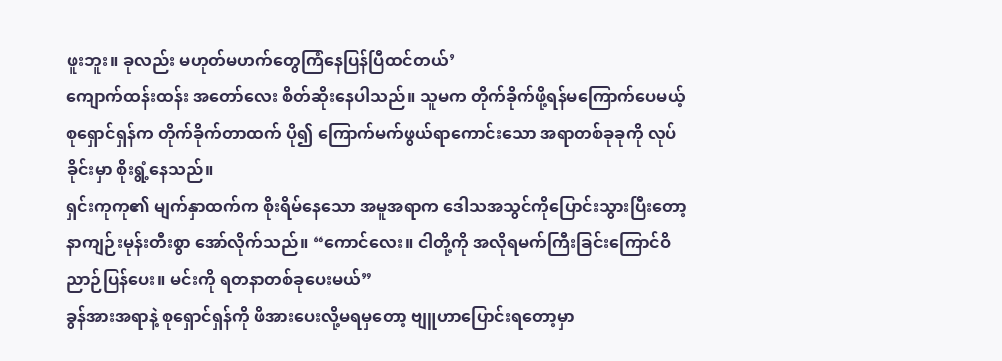ဖူးဘူး။ ခုလည်း မဟုတ်မဟက်တွေကြံနေပြန်ပြီထင်တယ်’
ကျောက်ထန်းထန်း အတော်လေး စိတ်ဆိုးနေပါသည်။ သူမက တိုက်ခိုက်ဖို့ရန်မကြောက်ပေမယ့် စုရှောင်ရှန်က တိုက်ခိုက်တာထက် ပို၍ ကြောက်မက်ဖွယ်ရာကောင်းသော အရာတစ်ခုခုကို လုပ်ခိုင်းမှာ စိုးရွံ့နေသည်။
ရှင်းကုကု၏ မျက်နှာထက်က စိုးရိမ်နေသော အမူအရာက ဒေါသအသွင်ကိုပြောင်းသွားပြီးတော့ နာကျဉ်းမုန်းတီးစွာ အော်လိုက်သည်။ “ကောင်လေး။ ငါတို့ကို အလိုရမက်ကြီးခြင်းကြောင်ဝိညာဉ်ပြန်ပေး။ မင်းကို ရတနာတစ်ခုပေးမယ်”
ခွန်အားအရာနဲ့ စုရှောင်ရှန်ကို ဖိအားပေးလို့မရမှတော့ ဗျူဟာပြောင်းရတော့မှာ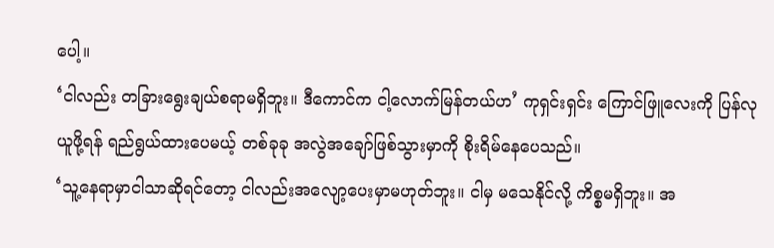ပေါ့။
‘ငါလည်း တခြားရွေးချယ်စရာမရှိဘူး။ ဒီကောင်က ငါ့လောက်မြန်တယ်ဟ’ ကုရှင်းရှင်း ကြောင်ဖြူလေးကို ပြန်လုယူဖို့ရန် ရည်ရွယ်ထားပေမယ့် တစ်ခုခု အလွဲအချော်ဖြစ်သွားမှာကို စိုးရိမ်နေပေသည်။
‘သူ့နေရာမှာငါသာဆိုရင်တော့ ငါလည်းအလျော့ပေးမှာမဟုတ်ဘူး။ ငါမှ မသေနိုင်လို့ ကိစ္စမရှိဘူး။ အ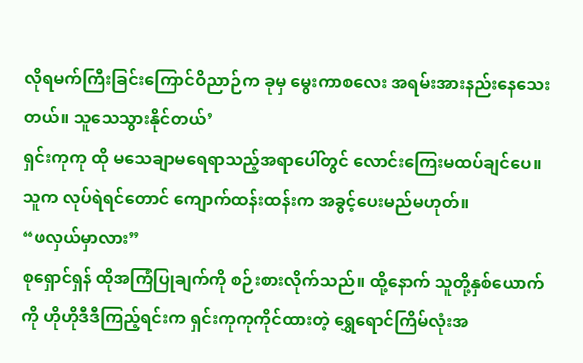လိုရမက်ကြီးခြင်းကြောင်ဝိညာဉ်က ခုမှ မွေးကာစလေး အရမ်းအားနည်းနေသေးတယ်။ သူသေသွားနိုင်တယ်’
ရှင်းကုကု ထို မသေချာမရေရာသည့်အရာပေါ်တွင် လောင်းကြေးမထပ်ချင်ပေ။ သူက လုပ်ရဲရင်တောင် ကျောက်ထန်းထန်းက အခွင့်ပေးမည်မဟုတ်။
“ဖလှယ်မှာလား”
စုရှောင်ရှန် ထိုအကြံပြုချက်ကို စဉ်းစားလိုက်သည်။ ထို့နောက် သူတို့နှစ်ယောက်ကို ဟိုဟိုဒီဒီကြည့်ရင်းက ရှင်းကုကုကိုင်ထားတဲ့ ရွှေရောင်ကြိမ်လုံးအ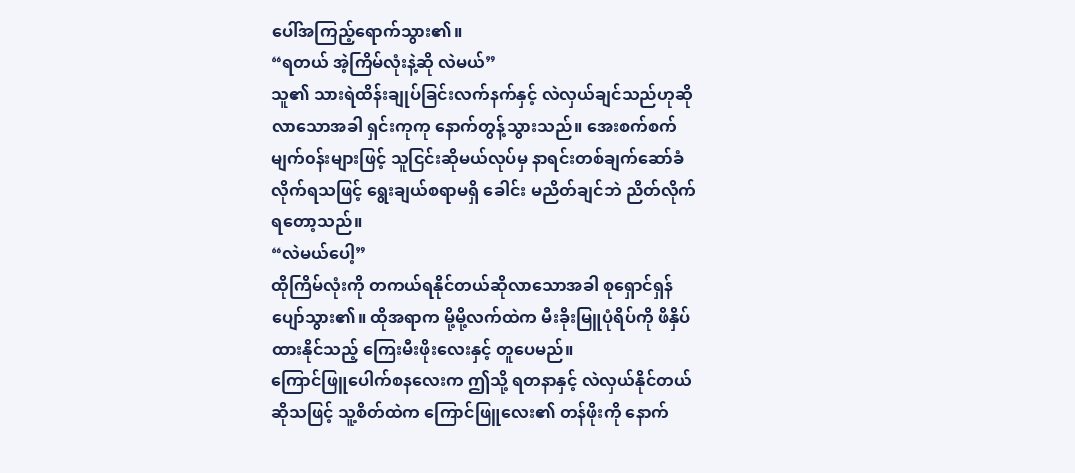ပေါ်အကြည့်ရောက်သွား၏။
“ရတယ် အဲ့ကြိမ်လုံးနဲ့ဆို လဲမယ်”
သူ၏ သားရဲထိန်းချုပ်ခြင်းလက်နက်နှင့် လဲလှယ်ချင်သည်ဟုဆိုလာသောအခါ ရှင်းကုကု နောက်တွန့်သွားသည်။ အေးစက်စက်မျက်၀န်းများဖြင့် သူငြင်းဆိုမယ်လုပ်မှ နာရင်းတစ်ချက်ဆော်ခံလိုက်ရသဖြင့် ရွေးချယ်စရာမရှိ ခေါင်း မညိတ်ချင်ဘဲ ညိတ်လိုက်ရတော့သည်။
“လဲမယ်ပေါ့”
ထိုကြိမ်လုံးကို တကယ်ရနိုင်တယ်ဆိုလာသောအခါ စုရှောင်ရှန် ပျော်သွား၏။ ထိုအရာက မို့မို့လက်ထဲက မီးခိုးမြူပုံရိပ်ကို ဖိနှိပ်ထားနိုင်သည့် ကြေးမီးဖိုးလေးနှင့် တူပေမည်။
ကြောင်ဖြူပေါက်စနလေးက ဤသို့ ရတနာနှင့် လဲလှယ်နိုင်တယ်ဆိုသဖြင့် သူ့စိတ်ထဲက ကြောင်ဖြူလေး၏ တန်ဖိုးကို နောက်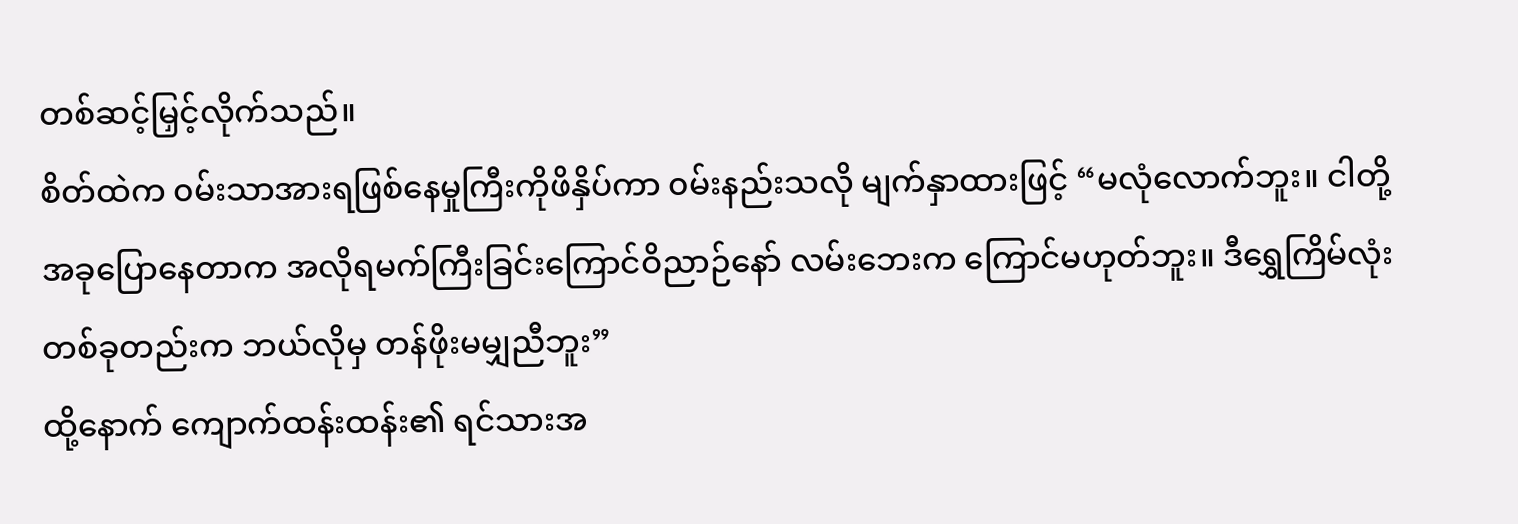တစ်ဆင့်မြှင့်လိုက်သည်။
စိတ်ထဲက ၀မ်းသာအားရဖြစ်နေမှုကြီးကိုဖိနှိပ်ကာ ၀မ်းနည်းသလို မျက်နှာထားဖြင့် “မလုံလောက်ဘူး။ ငါတို့အခုပြောနေတာက အလိုရမက်ကြီးခြင်းကြောင်ဝိညာဉ်နော် လမ်းဘေးက ကြောင်မဟုတ်ဘူး။ ဒီရွှေကြိမ်လုံးတစ်ခုတည်းက ဘယ်လိုမှ တန်ဖိုးမမျှညီဘူး”
ထို့နောက် ကျောက်ထန်းထန်း၏ ရင်သားအ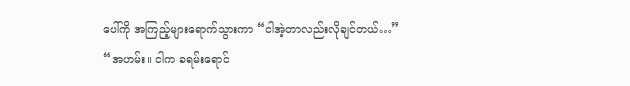ပေါ်ကို အကြည့်များရောက်သွားကာ “ငါအဲ့တာလည်းလိုချင်တယ်…”
“အဟမ်း။ ငါက ခရမ်းရောင်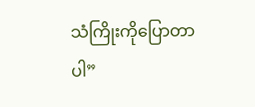သံကြိုးကိုပြောတာပါ”